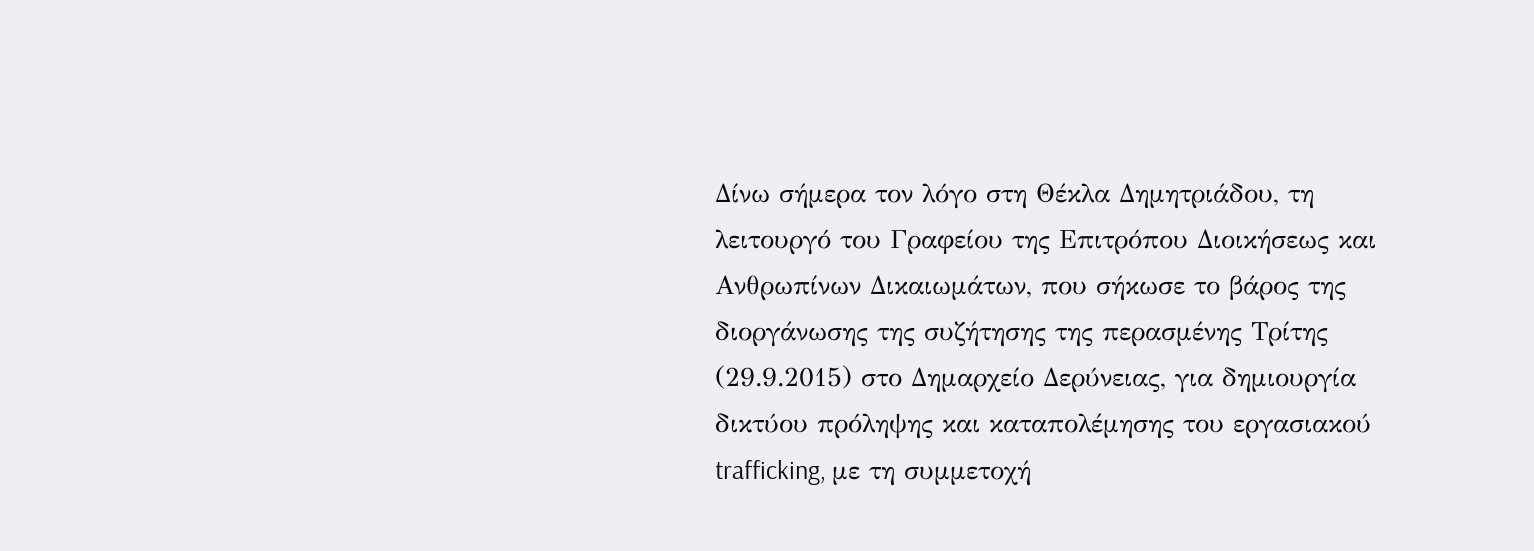Δίνω σήμερα τον λόγο στη Θέκλα Δημητριάδου, τη λειτουργό του Γραφείου της Επιτρόπου Διοικήσεως και Ανθρωπίνων Δικαιωμάτων, που σήκωσε το βάρος της διοργάνωσης της συζήτησης της περασμένης Τρίτης (29.9.2015) στο Δημαρχείο Δερύνειας, για δημιουργία δικτύου πρόληψης και καταπολέμησης του εργασιακού trafficking, με τη συμμετοχή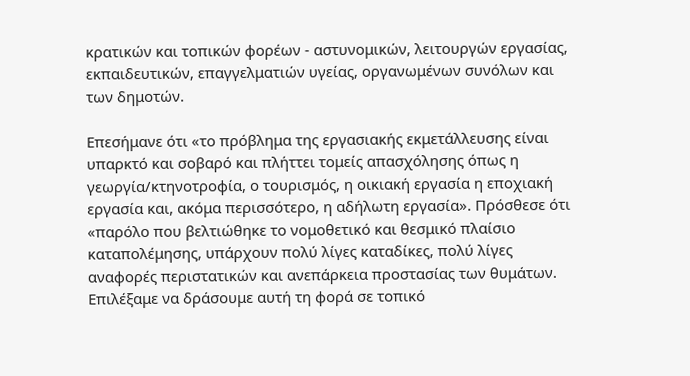κρατικών και τοπικών φορέων - αστυνομικών, λειτουργών εργασίας, εκπαιδευτικών, επαγγελματιών υγείας, οργανωμένων συνόλων και των δημοτών.

Επεσήμανε ότι «το πρόβλημα της εργασιακής εκμετάλλευσης είναι υπαρκτό και σοβαρό και πλήττει τομείς απασχόλησης όπως η γεωργία/κτηνοτροφία, ο τουρισμός, η οικιακή εργασία η εποχιακή εργασία και, ακόμα περισσότερο, η αδήλωτη εργασία». Πρόσθεσε ότι «παρόλο που βελτιώθηκε το νομοθετικό και θεσμικό πλαίσιο καταπολέμησης, υπάρχουν πολύ λίγες καταδίκες, πολύ λίγες αναφορές περιστατικών και ανεπάρκεια προστασίας των θυμάτων. Επιλέξαμε να δράσουμε αυτή τη φορά σε τοπικό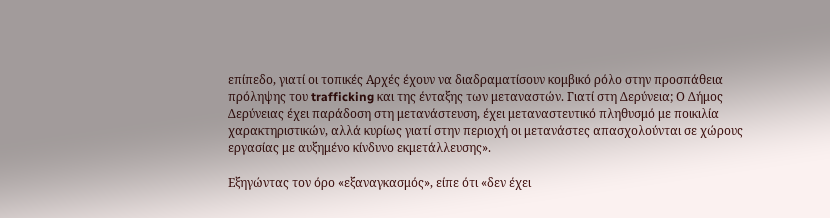επίπεδο, γιατί οι τοπικές Αρχές έχουν να διαδραματίσουν κομβικό ρόλο στην προσπάθεια πρόληψης του trafficking και της ένταξης των μεταναστών. Γιατί στη Δερύνεια; Ο Δήμος Δερύνειας έχει παράδοση στη μετανάστευση, έχει μεταναστευτικό πληθυσμό με ποικιλία χαρακτηριστικών, αλλά κυρίως γιατί στην περιοχή οι μετανάστες απασχολούνται σε χώρους εργασίας με αυξημένο κίνδυνο εκμετάλλευσης».

Εξηγώντας τον όρο «εξαναγκασμός», είπε ότι «δεν έχει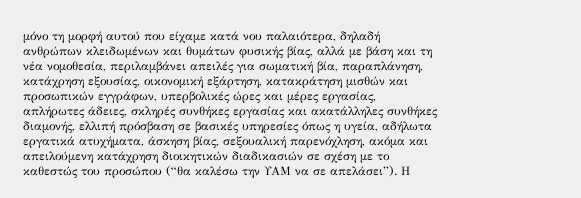μόνο τη μορφή αυτού που είχαμε κατά νου παλαιότερα, δηλαδή ανθρώπων κλειδωμένων και θυμάτων φυσικής βίας, αλλά με βάση και τη νέα νομοθεσία, περιλαμβάνει απειλές για σωματική βία, παραπλάνηση, κατάχρηση εξουσίας, οικονομική εξάρτηση, κατακράτηση μισθών και προσωπικών εγγράφων, υπερβολικές ώρες και μέρες εργασίας, απλήρωτες άδειες, σκληρές συνθήκες εργασίας και ακατάλληλες συνθήκες διαμονής, ελλιπή πρόσβαση σε βασικές υπηρεσίες όπως η υγεία, αδήλωτα εργατικά ατυχήματα, άσκηση βίας, σεξουαλική παρενόχληση, ακόμα και απειλούμενη κατάχρηση διοικητικών διαδικασιών σε σχέση με το καθεστώς του προσώπου (“θα καλέσω την ΥΑΜ να σε απελάσει”). Η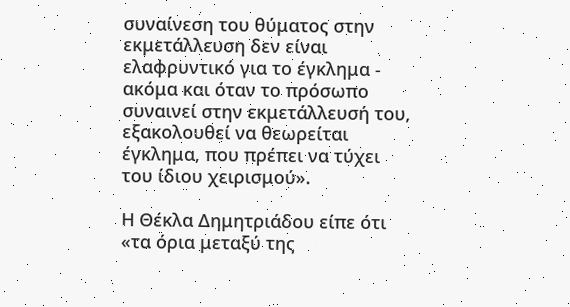συναίνεση του θύματος στην εκμετάλλευση δεν είναι ελαφρυντικό για το έγκλημα - ακόμα και όταν το πρόσωπο συναινεί στην εκμετάλλευσή του, εξακολουθεί να θεωρείται έγκλημα, που πρέπει να τύχει του ίδιου χειρισμού».

Η Θέκλα Δημητριάδου είπε ότι «τα όρια μεταξύ της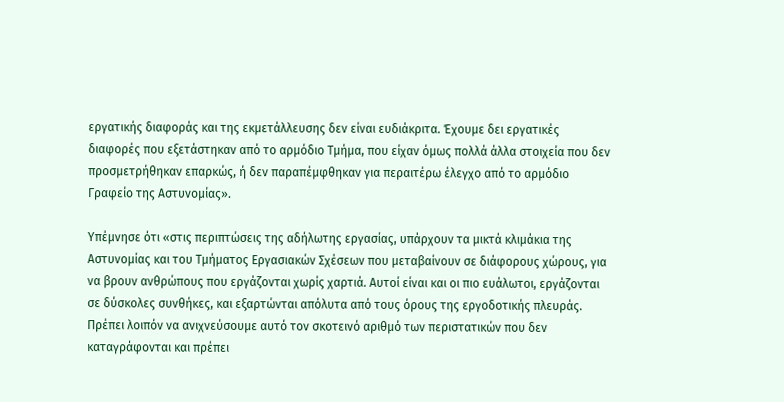εργατικής διαφοράς και της εκμετάλλευσης δεν είναι ευδιάκριτα. Έχουμε δει εργατικές διαφορές που εξετάστηκαν από το αρμόδιο Τμήμα, που είχαν όμως πολλά άλλα στοιχεία που δεν προσμετρήθηκαν επαρκώς, ή δεν παραπέμφθηκαν για περαιτέρω έλεγχο από το αρμόδιο Γραφείο της Αστυνομίας».

Υπέμνησε ότι «στις περιπτώσεις της αδήλωτης εργασίας, υπάρχουν τα μικτά κλιμάκια της Αστυνομίας και του Τμήματος Εργασιακών Σχέσεων που μεταβαίνουν σε διάφορους χώρους, για να βρουν ανθρώπους που εργάζονται χωρίς χαρτιά. Αυτοί είναι και οι πιο ευάλωτοι, εργάζονται σε δύσκολες συνθήκες, και εξαρτώνται απόλυτα από τους όρους της εργοδοτικής πλευράς. Πρέπει λοιπόν να ανιχνεύσουμε αυτό τον σκοτεινό αριθμό των περιστατικών που δεν καταγράφονται και πρέπει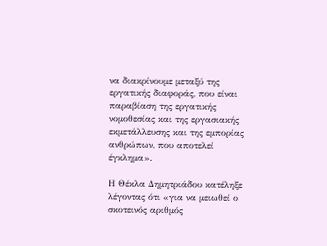να διακρίνουμε μεταξύ της εργατικής διαφοράς, που είναι παραβίαση της εργατικής νομοθεσίας και της εργασιακής εκμετάλλευσης και της εμπορίας ανθρώπων, που αποτελεί έγκλημα».

Η Θέκλα Δημητριάδου κατέληξε λέγοντας ότι «για να μειωθεί ο σκοτεινός αριθμός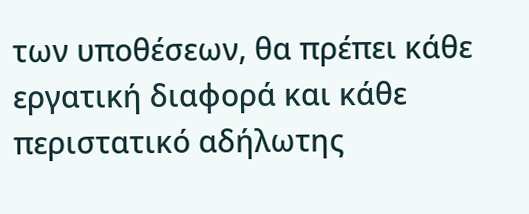των υποθέσεων, θα πρέπει κάθε εργατική διαφορά και κάθε περιστατικό αδήλωτης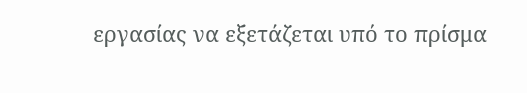εργασίας να εξετάζεται υπό το πρίσμα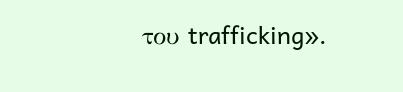του trafficking».